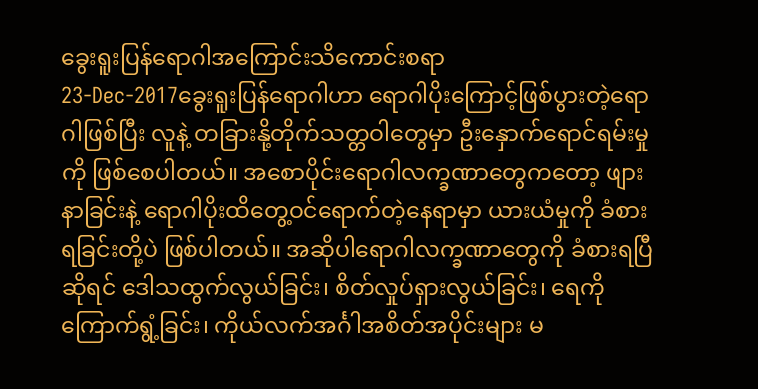ခွေးရူးပြန်ရောဂါအကြောင်းသိကောင်းစရာ
23-Dec-2017ခွေးရူးပြန်ရောဂါဟာ ရောဂါပိုးကြောင့်ဖြစ်ပွားတဲ့ရောဂါဖြစ်ပြီး လူနဲ့ တခြားနို့တိုက်သတ္တဝါတွေမှာ ဦးနှောက်ရောင်ရမ်းမှုကို ဖြစ်စေပါတယ်။ အစောပိုင်းရောဂါလက္ခဏာတွေကတော့ ဖျားနာခြင်းနဲ့ ရောဂါပိုးထိတွေ့ဝင်ရောက်တဲ့နေရာမှာ ယားယံမှုကို ခံစားရခြင်းတို့ပဲ ဖြစ်ပါတယ်။ အဆိုပါရောဂါလက္ခဏာတွေကို ခံစားရပြီဆိုရင် ဒေါသထွက်လွယ်ခြင်း၊ စိတ်လှုပ်ရှားလွယ်ခြင်း၊ ရေကိုကြောက်ရွံ့ခြင်း၊ ကိုယ်လက်အင်္ဂါအစိတ်အပိုင်းများ မ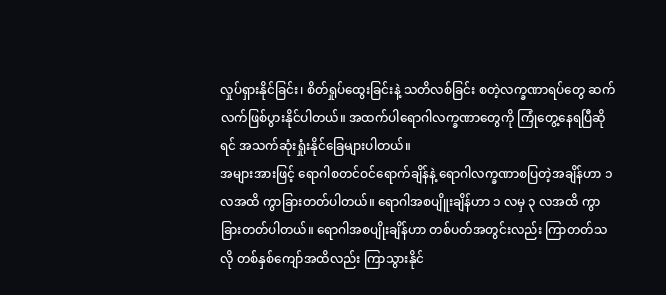လှုပ်ရှားနိုင်ခြင်း၊ စိတ်ရှုပ်ထွေးခြင်းနဲ့ သတိလစ်ခြင်း စတဲ့လက္ခဏာရပ်တွေ ဆက်လက်ဖြစ်ပွားနိုင်ပါတယ်။ အထက်ပါရောဂါလက္ခဏာတွေကို ကြုံတွေ့နေရပြီဆိုရင် အသက်ဆုံးရှုံးနိုင်ခြေများပါတယ်။
အများအားဖြင့် ရောဂါစတင်ဝင်ရောက်ချိန်နဲ့ ရောဂါလက္ခဏာစပြတဲ့အချိန်ဟာ ၁ လအထိ ကွာခြားတတ်ပါတယ်။ ရောဂါအစပျိူးချိန်ဟာ ၁ လမှ ၃ လအထိ ကွာခြားတတ်ပါတယ်။ ရောဂါအစပျိုးချိန်ဟာ တစ်ပတ်အတွင်းလည်း ကြာတတ်သလို တစ်နှစ်ကျော်အထိလည်း ကြာသွားနိုင်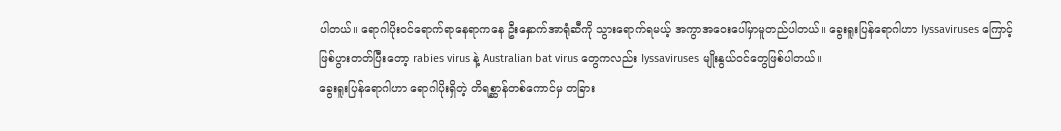ပါတယ်။ ရောဂါပိုးဝင်ရောက်ရာနေရာကနေ ဦးနှောက်အာရုံဆီကို သွားရောက်ရမယ့် အကွာအဝေးပေါ်မှာမူတည်ပါတယ်။ ခွေးရူးပြန်ရောဂါဟာ Iyssaviruses ကြောင့် ဖြစ်ပွားတတ်ပြီးတော့ rabies virus နဲ့ Australian bat virus တွေကလည်း Iyssaviruses မျိုးနွယ်ဝင်တွေဖြစ်ပါတယ်။
ခွေးရူးပြန်ရောဂါဟာ ရောဂါပိုးရှိတဲ့ တိရစ္ဆာန်တစ်ကောင်မှ တခြား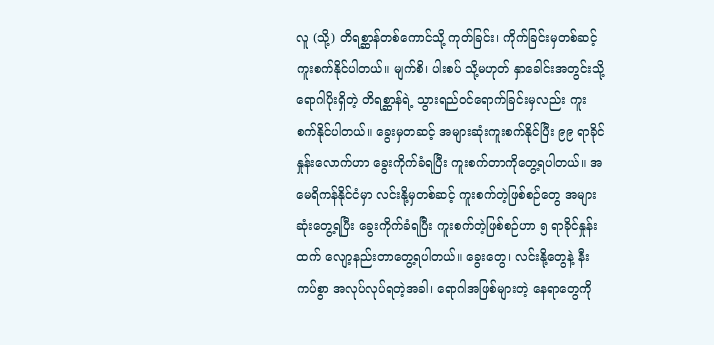လူ (သို့) တိရစ္ဆာန်တစ်ကောင်သို့ ကုတ်ခြင်း၊ ကိုက်ခြင်းမှတစ်ဆင့် ကူးစက်နိုင်ပါတယ်။ မျက်စိ၊ ပါးစပ် သို့မဟုတ် နှာခေါင်းအတွင်းသို့ ရောဂါပိုးရှိတဲ့ တိရစ္ဆာန်ရဲ့ သွားရည်ဝင်ရောက်ခြင်းမှလည်း ကူးစက်နိုင်ပါတယ်။ ခွေးမှတဆင့် အများဆုံးကူးစက်နိုင်ပြီး ၉၉ ရာခိုင်နှုန်းလောက်ဟာ ခွေးကိုက်ခံရပြီး ကူးစက်တာကိုတွေ့ရပါတယ်။ အမေရိကန်နိုင်ငံမှာ လင်းနို့မှတစ်ဆင့် ကူးစက်တဲ့ဖြစ်စဉ်တွေ အများဆုံးတွေ့ရပြီး ခွေးကိုက်ခံရပြီး ကူးစက်တဲ့ဖြစ်စဉ်ဟာ ၅ ရာခိုင်နှုန်းထက် လျော့နည်းတာတွေ့ရပါတယ်။ ခွေးတွေ၊ လင်းနို့တွေနဲ့ နီးကပ်စွာ အလုပ်လုပ်ရတဲ့အခါ၊ ရောဂါအဖြစ်များတဲ့ နေရာတွေကို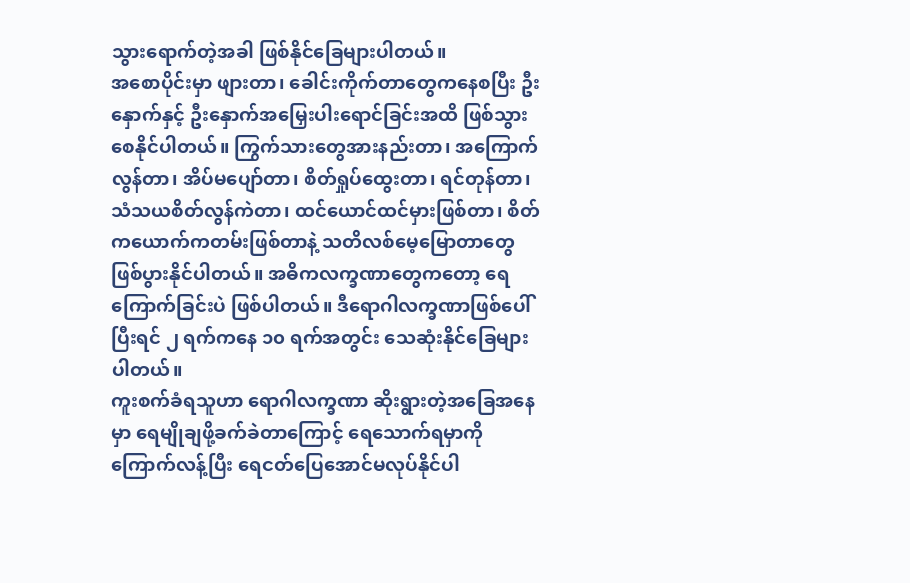သွားရောက်တဲ့အခါ ဖြစ်နိုင်ခြေများပါတယ်။
အစောပိုင်းမှာ ဖျားတာ၊ ခေါင်းကိုက်တာတွေကနေစပြီး ဦးနှောက်နှင့် ဦးနှောက်အမြှေးပါးရောင်ခြင်းအထိ ဖြစ်သွားစေနိုင်ပါတယ်။ ကြွက်သားတွေအားနည်းတာ၊ အကြောက်လွန်တာ၊ အိပ်မပျော်တာ၊ စိတ်ရှုပ်ထွေးတာ၊ ရင်တုန်တာ၊ သံသယစိတ်လွန်ကဲတာ၊ ထင်ယောင်ထင်မှားဖြစ်တာ၊ စိတ်ကယောက်ကတမ်းဖြစ်တာနဲ့ သတိလစ်မေ့မြောတာတွေ ဖြစ်ပွားနိုင်ပါတယ်။ အဓိကလက္ခဏာတွေကတော့ ရေကြောက်ခြင်းပဲ ဖြစ်ပါတယ်။ ဒီရောဂါလက္ခဏာဖြစ်ပေါ်ပြီးရင် ၂ ရက်ကနေ ၁၀ ရက်အတွင်း သေဆုံးနိုင်ခြေများပါတယ်။
ကူးစက်ခံရသူဟာ ရောဂါလက္ခဏာ ဆိုးရွားတဲ့အခြေအနေမှာ ရေမျိုချဖို့ခက်ခဲတာကြောင့် ရေသောက်ရမှာကို ကြောက်လန့်ပြီး ရေငတ်ပြေအောင်မလုပ်နိုင်ပါ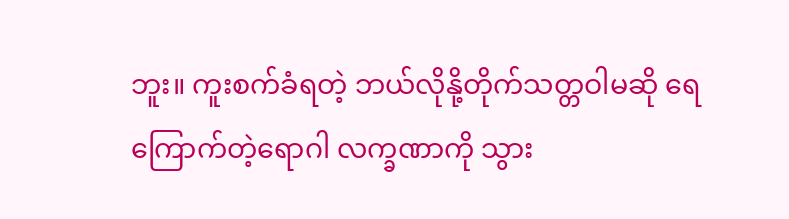ဘူး။ ကူးစက်ခံရတဲ့ ဘယ်လိုနို့တိုက်သတ္တဝါမဆို ရေကြောက်တဲ့ရောဂါ လက္ခဏာကို သွား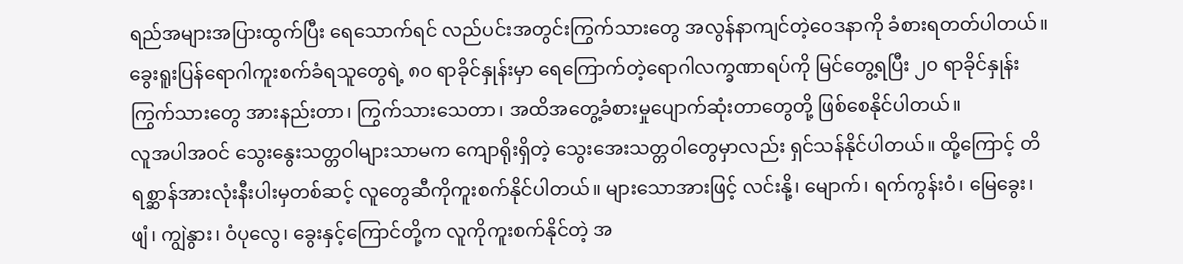ရည်အများအပြားထွက်ပြီး ရေသောက်ရင် လည်ပင်းအတွင်းကြွက်သားတွေ အလွန်နာကျင်တဲ့ဝေဒနာကို ခံစားရတတ်ပါတယ်။ ခွေးရူးပြန်ရောဂါကူးစက်ခံရသူတွေရဲ့ ၈၀ ရာခိုင်နှုန်းမှာ ရေကြောက်တဲ့ရောဂါလက္ခဏာရပ်ကို မြင်တွေ့ရပြီး ၂၀ ရာခိုင်နှုန်း ကြွက်သားတွေ အားနည်းတာ၊ ကြွက်သားသေတာ၊ အထိအတွေ့ခံစားမှုပျောက်ဆုံးတာတွေတို့ ဖြစ်စေနိုင်ပါတယ်။
လူအပါအဝင် သွေးနွေးသတ္တဝါများသာမက ကျောရိုးရှိတဲ့ သွေးအေးသတ္တဝါတွေမှာလည်း ရှင်သန်နိုင်ပါတယ်။ ထို့ကြောင့် တိရစ္ဆာန်အားလုံးနီးပါးမှတစ်ဆင့် လူတွေဆီကိုကူးစက်နိုင်ပါတယ်။ များသောအားဖြင့် လင်းနို့၊ မျောက်၊ ရက်ကွန်းဝံ၊ မြေခွေး၊ ဖျံ၊ ကျွဲနွား၊ ဝံပုလွေ၊ ခွေးနှင့်ကြောင်တို့က လူကိုကူးစက်နိုင်တဲ့ အ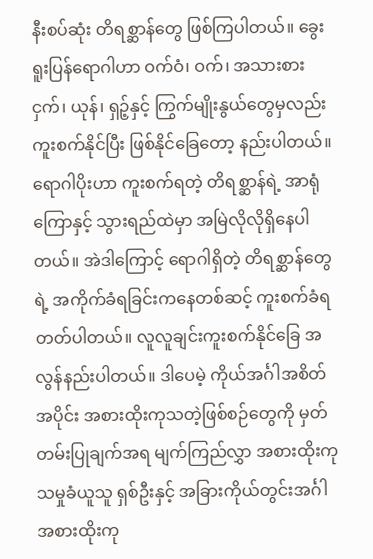နီးစပ်ဆုံး တိရစ္ဆာန်တွေ ဖြစ်ကြပါတယ်။ ခွေးရူးပြန်ရောဂါဟာ ဝက်ဝံ၊ ဝက်၊ အသားစားငှက်၊ ယုန်၊ ရှဉ့်နှင့် ကြွက်မျိုးနွယ်တွေမှလည်း ကူးစက်နိုင်ပြီး ဖြစ်နိုင်ခြေတော့ နည်းပါတယ်။
ရောဂါပိုးဟာ ကူးစက်ရတဲ့ တိရစ္ဆာန်ရဲ့ အာရုံကြောနှင့် သွားရည်ထဲမှာ အမြဲလိုလိုရှိနေပါတယ်။ အဲဒါကြောင့် ရောဂါရှိတဲ့ တိရစ္ဆာန်တွေရဲ့ အကိုက်ခံရခြင်းကနေတစ်ဆင့် ကူးစက်ခံရတတ်ပါတယ်။ လူလူချင်းကူးစက်နိုင်ခြေ အလွန်နည်းပါတယ်။ ဒါပေမဲ့ ကိုယ်အင်္ဂါအစိတ်အပိုင်း အစားထိုးကုသတဲ့ဖြစ်စဉ်တွေကို မှတ်တမ်းပြုချက်အရ မျက်ကြည်လွှာ အစားထိုးကုသမှုခံယူသူ ရှစ်ဦးနှင့် အခြားကိုယ်တွင်းအင်္ဂါအစားထိုးကု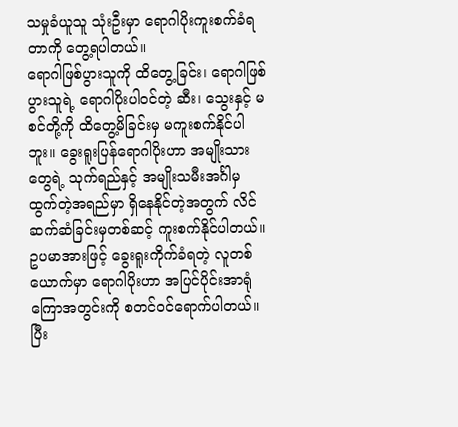သမှုခံယူသူ သုံးဦးမှာ ရောဂါပိုးကူးစက်ခံရတာကို တွေ့ရပါတယ်။
ရောဂါဖြစ်ပွားသူကို ထိတွေ့ခြင်း၊ ရောဂါဖြစ်ပွားသူရဲ့ ရောဂါပိုးပါဝင်တဲ့ ဆီး၊ သွေးနှင့် မစင်တို့ကို ထိတွေ့မိခြင်းမှ မကူးစက်နိုင်ပါဘူး။ ခွေးရူးပြန်ရောဂါပိုးဟာ အမျိုးသားတွေရဲ့ သုက်ရည်နှင့် အမျိုးသမီးအင်္ဂါမှ ထွက်တဲ့အရည်မှာ ရှိနေနိုင်တဲ့အတွက် လိင်ဆက်ဆံခြင်းမှတစ်ဆင့် ကူးစက်နိုင်ပါတယ်။ ဥပမာအားဖြင့် ခွေးရူးကိုက်ခံရတဲ့ လူတစ်ယောက်မှာ ရောဂါပိုးဟာ အပြင်ပိုင်းအာရုံကြောအတွင်းကို စတင်ဝင်ရောက်ပါတယ်။ ပြီး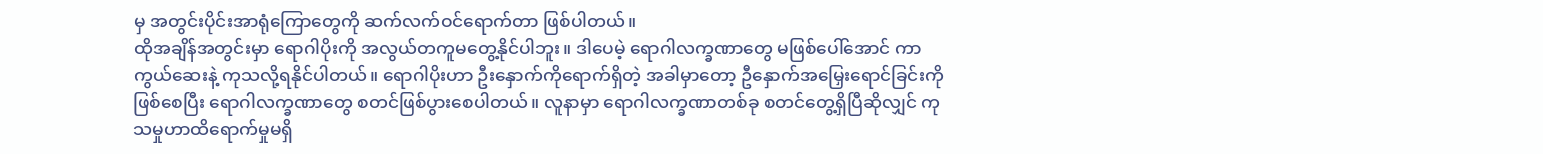မှ အတွင်းပိုင်းအာရုံကြောတွေကို ဆက်လက်ဝင်ရောက်တာ ဖြစ်ပါတယ်။
ထိုအချိန်အတွင်းမှာ ရောဂါပိုးကို အလွယ်တကူမတွေ့နိုင်ပါဘူး။ ဒါပေမဲ့ ရောဂါလက္ခဏာတွေ မဖြစ်ပေါ်အောင် ကာကွယ်ဆေးနဲ့ ကုသလို့ရနိုင်ပါတယ်။ ရောဂါပိုးဟာ ဦးနှောက်ကိုရောက်ရှိတဲ့ အခါမှာတော့ ဦနှောက်အမြှေးရောင်ခြင်းကိုဖြစ်စေပြီး ရောဂါလက္ခဏာတွေ စတင်ဖြစ်ပွားစေပါတယ်။ လူနာမှာ ရောဂါလက္ခဏာတစ်ခု စတင်တွေ့ရှိပြီဆိုလျှင် ကုသမှုဟာထိရောက်မှုမရှိ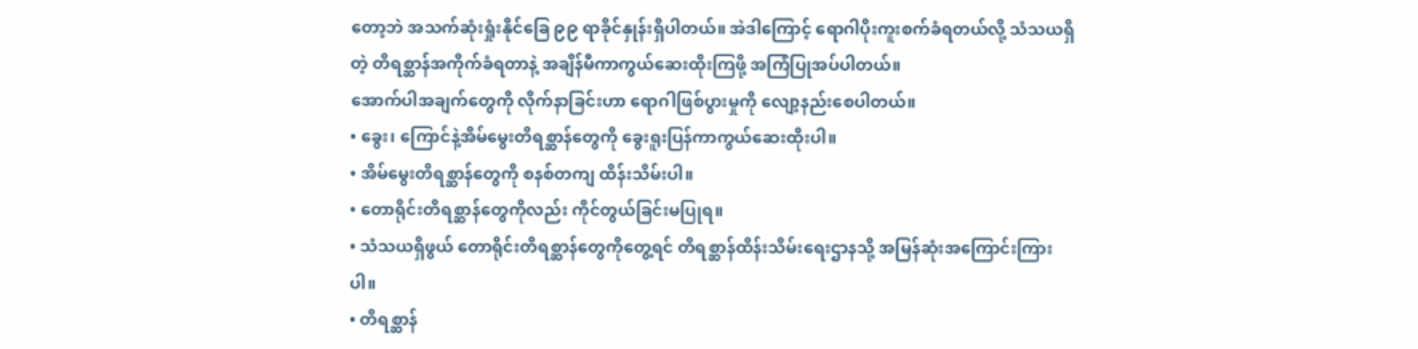တော့ဘဲ အသက်ဆုံးရှုံးနိုင်ခြေ ၉၉ ရာခိုင်နှုန်းရှိပါတယ်။ အဲဒါကြောင့် ရောဂါပိုးကူးစက်ခံရတယ်လို့ သံသယရှိတဲ့ တိရစ္ဆာန်အကိုက်ခံရတာနဲ့ အချိန်မီကာကွယ်ဆေးထိုးကြဖို့ အကြံပြုအပ်ပါတယ်။
အောက်ပါအချက်တွေကို လိုက်နာခြင်းဟာ ရောဂါဖြစ်ပွားမှုကို လျော့နည်းစေပါတယ်။
• ခွေး၊ ကြောင်နဲ့အိမ်မွေးတိရစ္ဆာန်တွေကို ခွေးရူးပြန်ကာကွယ်ဆေးထိုးပါ။
• အိမ်မွေးတိရစ္ဆာန်တွေကို စနစ်တကျ ထိန်းသိမ်းပါ။
• တောရိုင်းတိရစ္ဆာန်တွေကိုလည်း ကိုင်တွယ်ခြင်းမပြုရ။
• သံသယရှိဖွယ် တောရိုင်းတိရစ္ဆာန်တွေကိုတွေ့ရင် တိရစ္ဆာန်ထိန်းသိမ်းရေးဌာနသို့ အမြန်ဆုံးအကြောင်းကြားပါ။
• တိရစ္ဆာန်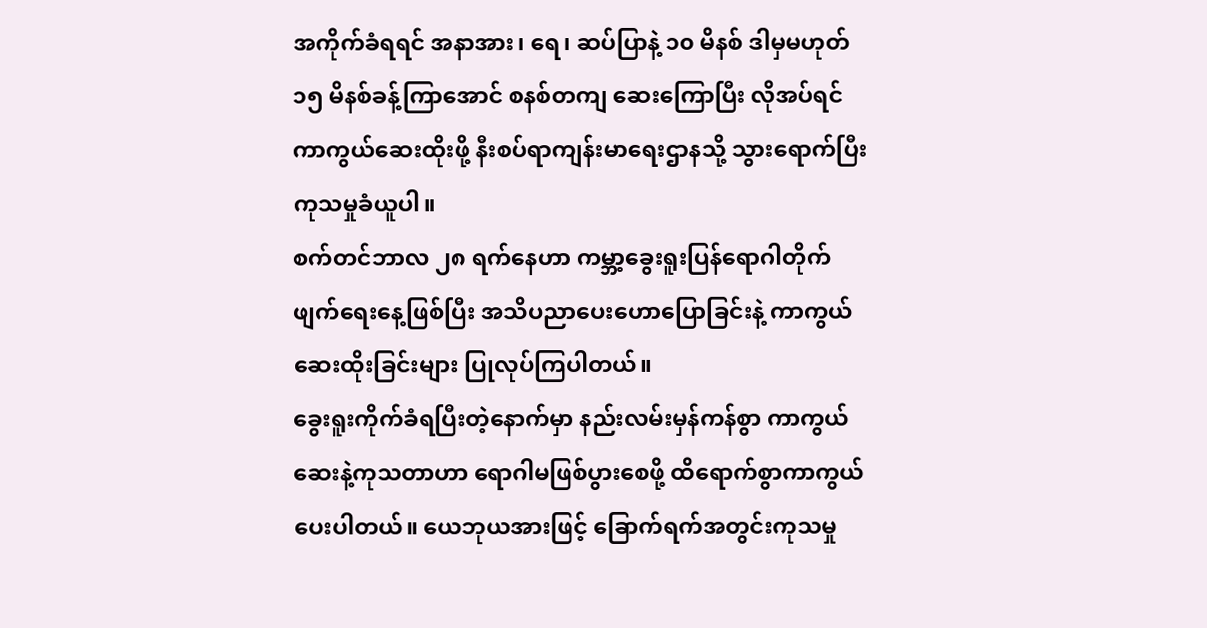အကိုက်ခံရရင် အနာအား၊ ရေ၊ ဆပ်ပြာနဲ့ ၁၀ မိနစ် ဒါမှမဟုတ် ၁၅ မိနစ်ခန့်ကြာအောင် စနစ်တကျ ဆေးကြောပြီး လိုအပ်ရင် ကာကွယ်ဆေးထိုးဖို့ နီးစပ်ရာကျန်းမာရေးဌာနသို့ သွားရောက်ပြီး ကုသမှုခံယူပါ။
စက်တင်ဘာလ ၂၈ ရက်နေဟာ ကမ္ဘာ့ခွေးရူးပြန်ရောဂါတိုက်ဖျက်ရေးနေ့ဖြစ်ပြီး အသိပညာပေးဟောပြောခြင်းနဲ့ ကာကွယ်ဆေးထိုးခြင်းများ ပြုလုပ်ကြပါတယ်။
ခွေးရူးကိုက်ခံရပြီးတဲ့နောက်မှာ နည်းလမ်းမှန်ကန်စွာ ကာကွယ်ဆေးနဲ့ကုသတာဟာ ရောဂါမဖြစ်ပွားစေဖို့ ထိရောက်စွာကာကွယ်ပေးပါတယ်။ ယေဘုယအားဖြင့် ခြောက်ရက်အတွင်းကုသမှု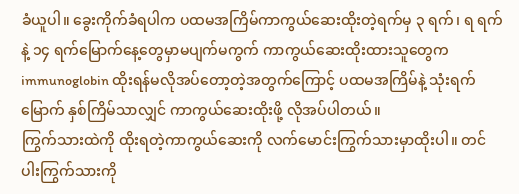ခံယူပါ။ ခွေးကိုက်ခံရပါက ပထမအကြိမ်ကာကွယ်ဆေးထိုးတဲ့ရက်မှ ၃ ရက်၊ ရ ရက်နဲ့ ၁၄ ရက်မြောက်နေ့တွေမှာမပျက်မကွက် ကာကွယ်ဆေးထိုးထားသူတွေက immunoglobin ထိုးရန်မလိုအပ်တော့တဲ့အတွက်ကြောင့် ပထမအကြိမ်နဲ့ သုံးရက်မြောက် နှစ်ကြိမ်သာလျှင် ကာကွယ်ဆေးထိုးဖို့ လိုအပ်ပါတယ်။
ကြွက်သားထဲကို ထိုးရတဲ့ကာကွယ်ဆေးကို လက်မောင်းကြွက်သားမှာထိုးပါ။ တင်ပါးကြွက်သားကို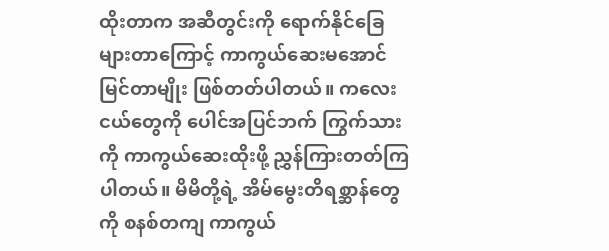ထိုးတာက အဆီတွင်းကို ရောက်နိုင်ခြေများတာကြောင့် ကာကွယ်ဆေးမအောင်မြင်တာမျိုး ဖြစ်တတ်ပါတယ်။ ကလေးငယ်တွေကို ပေါင်အပြင်ဘက် ကြွက်သားကို ကာကွယ်ဆေးထိုးဖို့ ညွှန်ကြားတတ်ကြပါတယ်။ မိမိတို့ရဲ့ အိမ်မွေးတိရစ္ဆာန်တွေကို စနစ်တကျ ကာကွယ်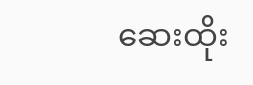ဆေးထိုး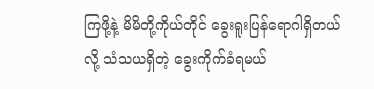ကြဖို့နဲ့ မိမိတို့ကိုယ်တိုင် ခွေးရူးပြန်ရောဂါရှိတယ်လို့ သံသယရှိတဲ့ ခွေးကိုက်ခံရမယ်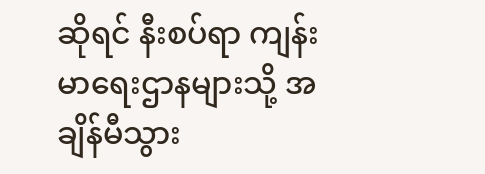ဆိုရင် နီးစပ်ရာ ကျန်းမာရေးဌာနများသို့ အချိန်မီသွား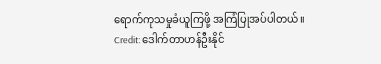ရောက်ကုသမှုခံယူကြဖို့ အကြံပြုအပ်ပါတယ်။
Credit: ဒေါက်တာဟန်ဦးနိုင်